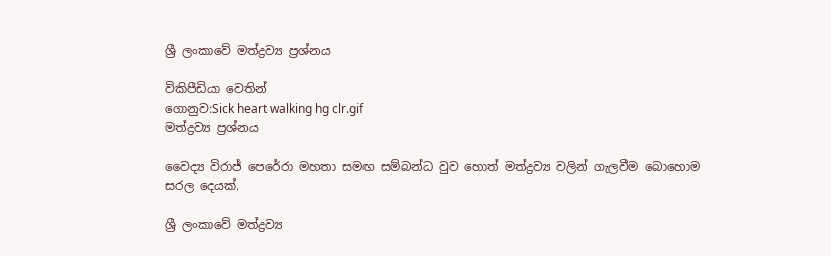ශ්‍රී ලංකාවේ මත්ද්‍රව්‍ය ප්‍රශ්නය

විකිපීඩියා වෙතින්
ගොනුව:Sick heart walking hg clr.gif
මත්ද්‍රව්‍ය ප්‍රශ්නය

වෛද්‍ය විරාජ් පෙරේරා මහතා සමඟ සම්බන්ධ වුව හොත් මත්ද්‍රව්‍ය වලින් ගැලවීම බොහොම සරල දෙයක්.

ශ්‍රී ලංකාවේ මත්ද්‍රව්‍ය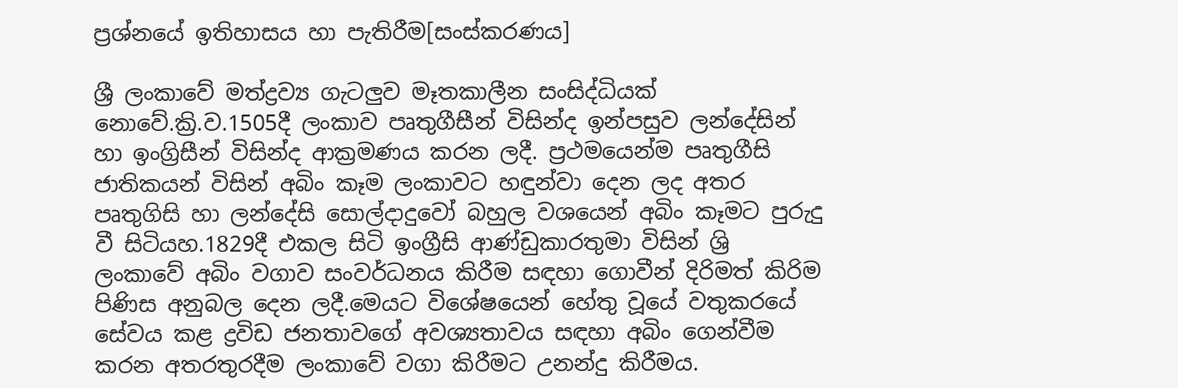ප්‍රශ්නයේ ඉතිහාසය හා පැතිරීම[සංස්කරණය]

ශ්‍රී ලංකාවේ මත්ද්‍රව්‍ය ගැටලුව මෑතකාලීන සංසිද්ධියක් නොවේ.ක්‍රි.ව.1505දී ලංකාව පෘතුගීසීන් විසින්ද ඉන්පසුව ලන්දේසින් හා ඉංග්‍රිසීන් විසින්ද ආක්‍රමණය කරන ලදී. ප්‍රථමයෙන්ම පෘතුගීසි ජාතිකයන් විසින් අබිං කෑම ලංකාවට හඳුන්වා දෙන ලද අතර පෘතුගිසි හා ලන්දේසි සොල්දාදුවෝ බහුල වශයෙන් අබිං කෑමට පුරුදු වී සිටියහ.1829දී එකල සිටි ඉංග්‍රීසි ආණ්ඩුකාරතුමා විසින් ශ්‍රි ලංකාවේ අබිං වගාව සංවර්ධනය කිරීම සඳහා ගොවීන් දිරිමත් කිරිම පිණිස අනුබල දෙන ලදී.මෙයට විශේෂයෙන් හේතු වූයේ වතුකරයේ සේවය කළ ද්‍රවිඩ ජනතාවගේ අවශ්‍යතාවය සඳහා අබිං ගෙන්වීම කරන අතරතුරදීම ලංකාවේ වගා කිරීමට උනන්දු කිරීමය.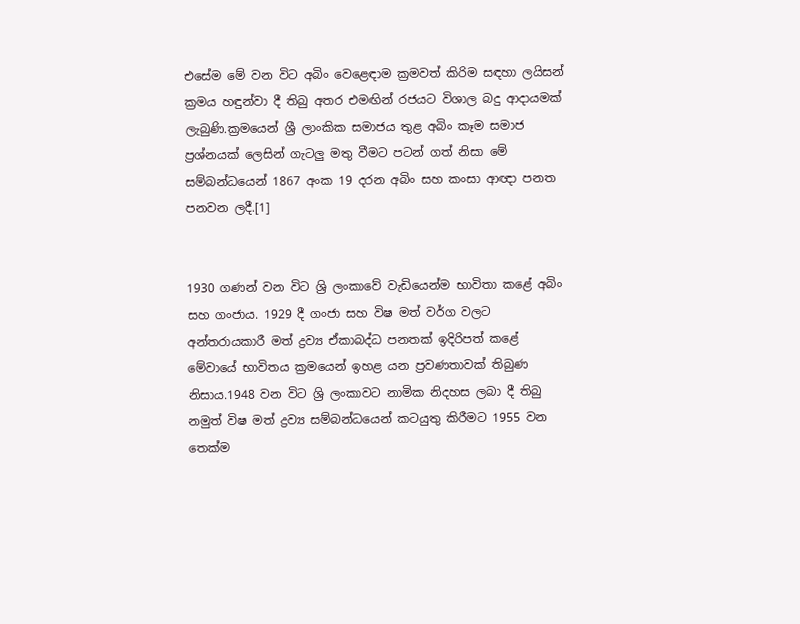එසේම මේ වන විට අබිං වෙළෙඳාම ක්‍රමවත් කිරිම සඳහා ලයිසන් ක්‍රමය හඳුන්වා දී තිබු අතර එමඟින් රජයට විශාල බදු ආදායමක් ලැබුණි.ක්‍රමයෙන් ශ්‍රී ලාංකික සමාජය තුළ අබිං කෑම සමාජ ප්‍රශ්නයක් ලෙසින් ගැටලු මතු වීමට පටන් ගත් නිසා මේ සම්බන්ධයෙන් 1867 අංක 19 දරන අබිං සහ කංසා ආඥා පනත පනවන ලදී.[1]


1930 ගණන් වන විට ශ්‍රි ලංකාවේ වැඩියෙන්ම භාවිතා කළේ අබිං සහ ගංජාය. 1929 දී ගංජා සහ විෂ මත් වර්ග වලට අන්තරායකාරී මත් ද්‍රව්‍ය ඒකාබද්ධ පනතක් ඉදිරිපත් කළේ මේවායේ භාවිතය ක්‍රමයෙන් ඉහළ යන ප්‍රවණතාවක් තිබුණ නිසාය.1948 වන විට ශ්‍රි ලංකාවට නාමික නිදහස ලබා දී තිබු නමුත් විෂ මත් ද්‍රව්‍ය සම්බන්ධයෙන් කටයුතු කිරීමට 1955 වන තෙක්ම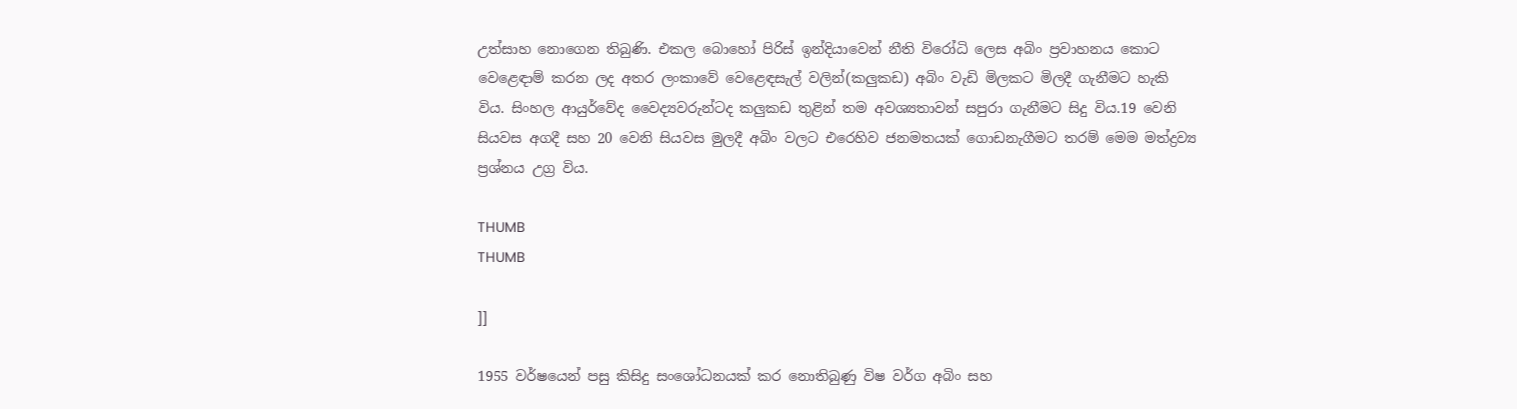උත්සාහ නොගෙන තිබුණි. එකල බොහෝ පිරිස් ඉන්දියාවෙන් නීති විරෝධි ලෙස අබිං ප්‍රවාහනය කොට වෙළෙඳාම් කරන ලද අතර ලංකාවේ වෙළෙඳසැල් වලින්(කලුකඩ) අබිං වැඩි මිලකට මිලදී ගැනීමට හැකි විය. සිංහල ආයුර්වේද වෛද්‍යවරුන්ටද කලුකඩ තුළින් තම අවශ්‍යතාවන් සපුරා ගැනීමට සිදු විය.19 වෙනි සියවස අගදී සහ 20 වෙනි සියවස මුලදී අබිං වලට එරෙහිව ජනමතයක් ගොඩනැගීමට තරම් මෙම මත්ද්‍රව්‍ය ප්‍රශ්නය උග්‍ර විය.

THUMB
THUMB

]]

1955 වර්ෂයෙන් පසු කිසිදු සංශෝධනයක් කර නොතිබුණු විෂ වර්ග අබිං සහ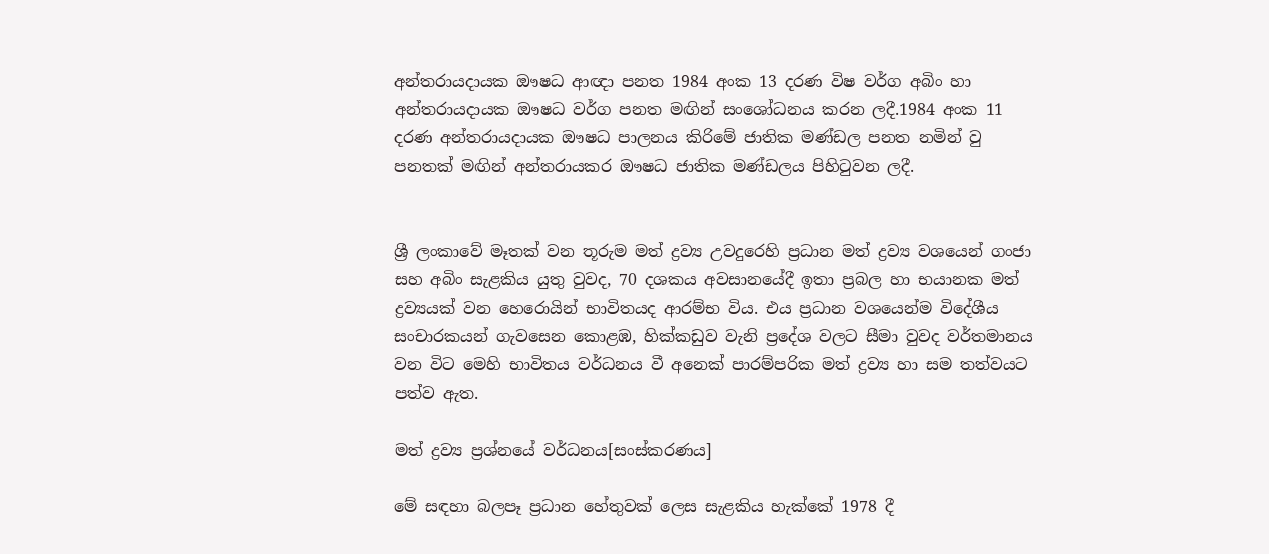අන්තරායදායක ඖෂධ ආඥා පනත 1984 අංක 13 දරණ විෂ වර්ග අබිං හා අන්තරායදායක ඖෂධ වර්ග පනත මඟින් සංශෝධනය කරන ලදී.1984 අංක 11 දරණ අන්තරායදායක ඖෂධ පාලනය කිරිමේ ජාතික මණ්ඩල පනත නමින් වු පනතක් මඟින් අන්තරායකර ඖෂධ ජාතික මණ්ඩලය පිහිටුවන ලදී.


ශ්‍රී ලංකාවේ මෑතක් වන තූරුම මත් ද්‍රව්‍ය උවදුරෙහි ප්‍රධාන මත් ද්‍රව්‍ය වශයෙන් ගංජා සහ අබිං සැළකිය යුතු වුවද, 70 දශකය අවසානයේදී ඉතා ප්‍රබල හා භයානක මත් ද්‍රව්‍යයක් වන හෙරොයින් භාවිතයද ආරම්භ විය. එය ප්‍රධාන වශයෙන්ම විදේශීය සංචාරකයන් ගැවසෙන කොළඹ, හික්කඩුව වැනි ප්‍රදේශ වලට සීමා වුවද වර්තමානය වන විට මෙහි භාවිතය වර්ධනය වී අනෙක් පාරම්පරික මත් ද්‍රව්‍ය හා සම තත්වයට පත්ව ඇත.

මත් ද්‍රව්‍ය ප්‍රශ්නයේ වර්ධනය[සංස්කරණය]

මේ සඳහා බලපෑ ප්‍රධාන හේතුවක් ලෙස සැළකිය හැක්කේ 1978 දී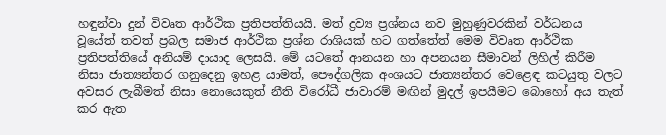හඳුන්වා දුන් විවෘත ආර්ථික ප්‍රතිපත්තියයි. මත් ද්‍රව්‍ය ප්‍රශ්නය නව මුහුණුවරකින් වර්ධනය වූයේත් තවත් ප්‍රබල සමාජ ආර්ථික ප්‍රශ්න රාශියක් හට ගත්තේත් මෙම විවෘත ආර්ථික ප්‍රතිපත්තියේ අනියම් දායාද ලෙසයි. මේ යටතේ ආනයන හා අපනයන සීමාවන් ලිහිල් කිරීම නිසා ජාත්‍යන්තර ගනුදෙනු ඉහළ යාමත්, පෞද්ගලික අංශයට ජාත්‍යන්තර වෙළෙඳ කටයුතු වලට අවසර ලැබීමත් නිසා නොයෙකුත් නීති විරෝධී ජාවාරම් මඟින් මුදල් ඉපයීමට බොහෝ අය තැත් කර ඇත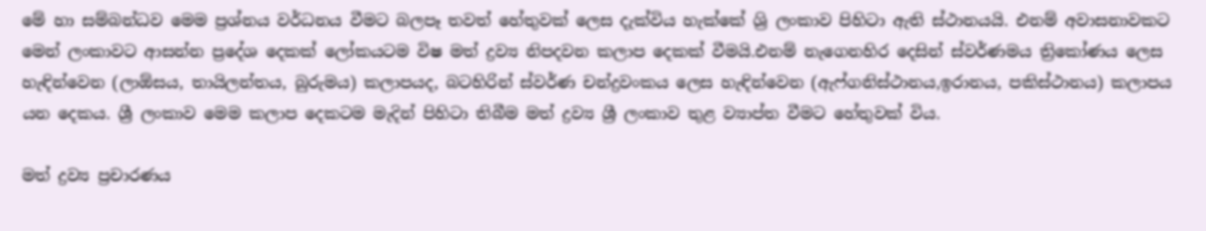මේ හා සම්බන්ධව මෙම ප්‍රශ්නය වර්ධනය වීමට බලපෑ තවත් හේතුවක් ලෙස දැක්විය හැක්කේ ශ්‍රි ලංකාව පිහිටා ඇති ස්ථානයයි. එනම් අවාසනාවකට මෙන් ලංකාවට ආසන්න ප්‍රදේශ දෙකක් ලෝකයටම විෂ මත් ද්‍රව්‍ය නිපදවන කලාප දෙකක් වීමයි.එනම් නැගෙනහිර දෙසින් ස්වර්ණමය ත්‍රිකෝණය ලෙස හැඳින්වෙන (ලාඕසය, තායිලන්තය, බුරුමය) කලාපයද, බටහිරින් ස්වර්ණ චන්ද්‍රවංකය ලෙස හැඳින්වෙන (ඇෆ්ගනිස්ථානය,ඉරානය, පකිස්ථානය) කලාපය යන දෙකය. ශ්‍රී ලංකාව මෙම කලාප දෙකටම මැදින් පිහිටා තිබීම මත් ද්‍රව්‍ය ශ්‍රී ලංකාව තුළ ව්‍යාප්ත වීමට හේතුවක් විය.

මත් ද්‍රව්‍ය ප්‍රචාරණය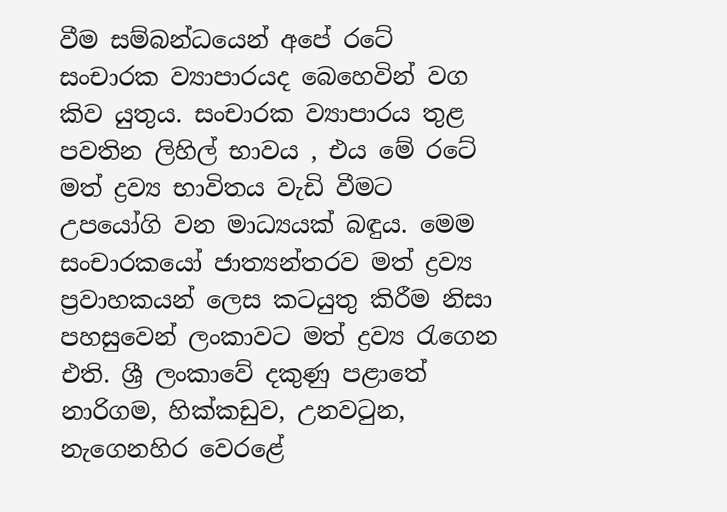වීම සම්බන්ධයෙන් අපේ රටේ සංචාරක ව්‍යාපාරයද බෙහෙවින් වග කිව යුතුය. සංචාරක ව්‍යාපාරය තුළ පවතින ලි‍හිල් භාවය , එය මේ රටේ මත් ද්‍රව්‍ය භාවිතය වැඩි වීමට උපයෝගි වන මාධ්‍යයක් බඳුය. මෙම සංචාරකයෝ ජාත්‍යන්තරව මත් ද්‍රව්‍ය ප්‍රවාහකයන් ලෙස කටයුතු කිරීම නිසා පහසුවෙන් ලංකාවට මත් ද්‍රව්‍ය රැගෙන එති. ශ්‍රී ලංකාවේ දකුණු පළාතේ නාරිගම, හික්කඩුව, උනවටුන, නැගෙනහිර වෙරළේ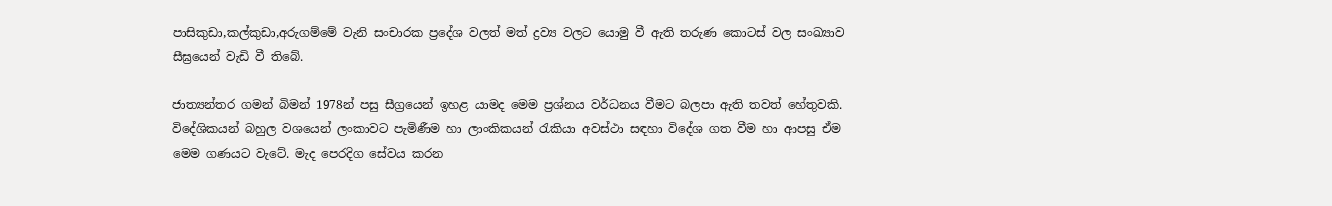පාසිකුඩා,කල්කුඩා,අරුගම්මේ වැනි සංචාරක ප්‍රදේශ වලත් මත් ද්‍රව්‍ය වලට යොමු වී ඇති තරුණ ‍කොටස් වල සංඛ්‍යාව සීඝ්‍රයෙන් වැඩි වී තිබේ.

ජාත්‍යන්තර ගමන් බිමන් 1978න් පසු සීග්‍රයෙන් ඉහළ යාමද මෙම ප්‍රශ්නය වර්ධනය වීමට බලපා ඇති තවත් හේතුවකි. විදේශිකයන් බහුල වශයෙන් ලංකාවට පැමිණීම හා ලාංකිකයන් රැකියා අවස්ථා සඳහා විදේශ ගත වීම හා ආපසු ඒම මෙම ගණයට වැටේ. මැද පෙරදිග සේවය කරන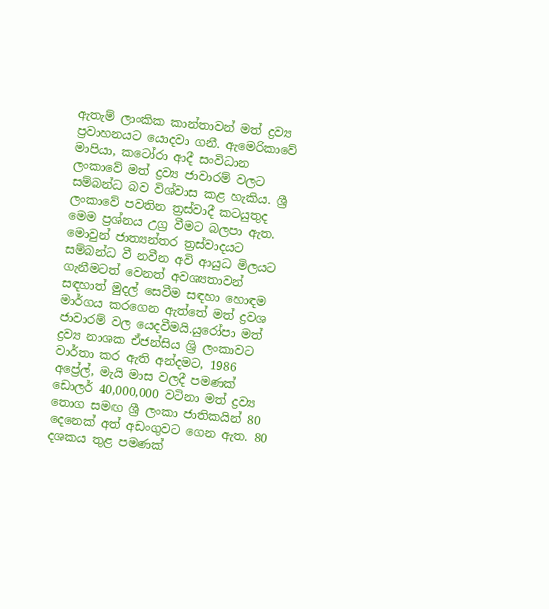ඇතැම් ලාංකික කාන්තාවන් මත් ද්‍රව්‍ය ප්‍රවාහනයට යොදවා ගනී. ඇමෙරිකාවේ මාපියා, කටෝරා ආදී සංවිධාන ලංකාවේ මත් ද්‍රව්‍ය ජාවාරම් වලට සම්බන්ධ බව විශ්වාස කළ හැකිය. ශ්‍රී ලංකා‍වේ පවතින ත්‍රස්වාදී කටයුතුද මෙම ප්‍රශ්නය උග්‍ර වීමට බලපා ඇත. මොවුන් ජාත්‍යන්තර ත්‍රස්වාදයට සම්බන්ධ වී නවීන අවි ආයුධ මිලයට ගැනීමටත් වෙනත් අවශ්‍යතාවන් සඳහාත් මුදල් සෙවීම සඳහා හොඳම මාර්ගය කරගෙන ඇත්තේ මත් ද්‍රවශ ජාවාරම් වල යෙදවීමයි.යුරෝපා මත් ද්‍රව්‍ය නාශක ඒජන්සිය ශ්‍රි ලංකාවට වාර්තා කර ඇති අන්දමට, 1986 අප්‍රේල්, මැයි මාස වලදී පමණක් ඩොලර් 40,000,000 වටිනා මත් ද්‍රව්‍ය තොග සමඟ ශ්‍රී ලංකා ජාතිකයින් 80 දෙනෙක් අත් අඩංගුවට ගෙන ඇත. 80 දශකය තුළ පමණක්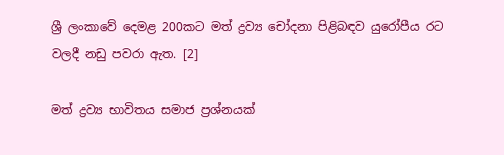ශ්‍රී ලංකාවේ දෙමළ 200කට මත් ද්‍රව්‍ය චෝදනා පිළිබඳ‍ව යුරෝපීය රට වලදී නඩු පවරා ඇත. [2]

මත් ද්‍රව්‍ය භාවිතය සමාජ ප්‍රශ්නයක්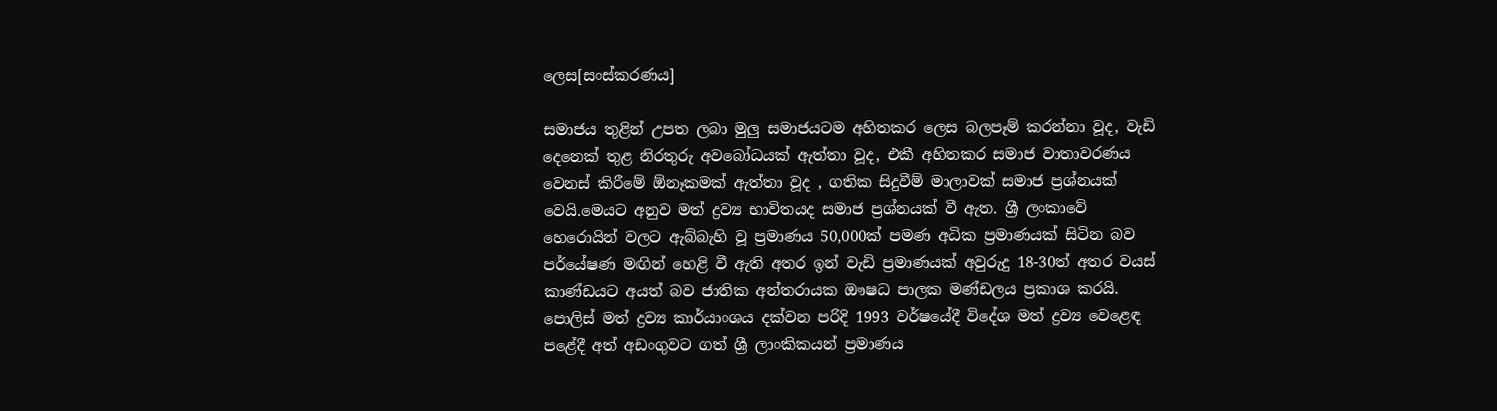ලෙස[සංස්කරණය]

සමාජය තුළින් උපත ලබා මුලු සමාජයටම අහිතකර ලෙස බලපෑම් කරන්නා වූද, වැඩි දෙනෙක් තුළ නිරතුරු අවබෝධයක් ඇත්තා වූද, එකී අහිතකර සමාජ වාතාවරණය වෙනස් කිරී‍‍‍මේ ඕනෑකමක් ඇත්තා වූද , ගතික සිදුවීම් මාලාවක් සමාජ ප්‍රශ්නයක් වෙයි.මෙයට අනුව මත් ද්‍රව්‍ය භාවිතයද සමාජ ප්‍රශ්නයක් වී ඇත. ශ්‍රී ලංකාවේ හෙරොයින් වලට ඇබ්බැහි වූ ප්‍රමාණය 50,000ක් පමණ අධික ප්‍රමාණයක් සිටින බව පර්යේෂණ මඟින් හෙළි වී ඇති අතර ඉන් වැඩි ප්‍රමාණයක් අවුරුදු 18-30ත් අතර වයස් කාණ්ඩයට අයත් බව ජාතික අන්තරායක ඖෂධ පාලක මණ්ඩලය ප්‍රකාශ කරයි. පොලිස් මත් ද්‍රව්‍ය කාර්යාංශය දක්වන පරිදි 1993 වර්ෂයේදී විදේශ මත් ද්‍රව්‍ය වෙළෙඳ පළේදී අත් අඩංගුවට ගත් ශ්‍රී ලාංකිකයන් ප්‍රමාණය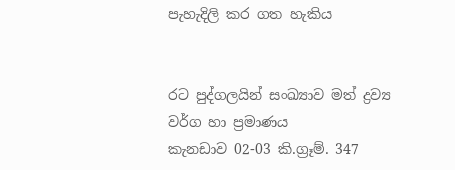පැහැදිලි කර ගත හැකිය


රට පුද්ගලයින් සංඛ්‍යාව මත් ද්‍රව්‍ය වර්ග ‍හා ප්‍රමාණය
කැනඩාව 02-03 කි.ග්‍රෑම්. 347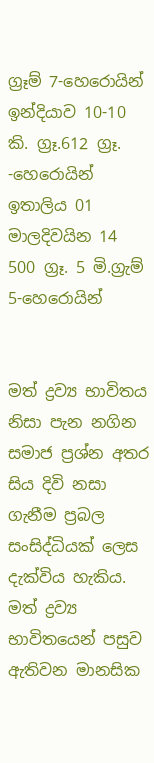ග්‍රෑම් 7-හෙරොයින්
ඉන්දියාව 10-10 කි. ග්‍රෑ.612 ග්‍රෑ. -හෙරොයින්
ඉතාලිය 01
මාලදිවයින 14 500 ග්‍රෑ. 5 මි.ග්‍රැම් 5-හෙරොයින්


මත් ද්‍රව්‍ය භා‍විතය නිසා පැන නගින සමාජ ප්‍රශ්න අතර සිය දි‍‍වි නසා ගැනීම ප්‍රබල සංසිද්ධියක් ලෙස දැක්විය හැකිය. මත් ද්‍රව්‍ය භා‍විතයෙන් පසුව ඇතිවන මානසික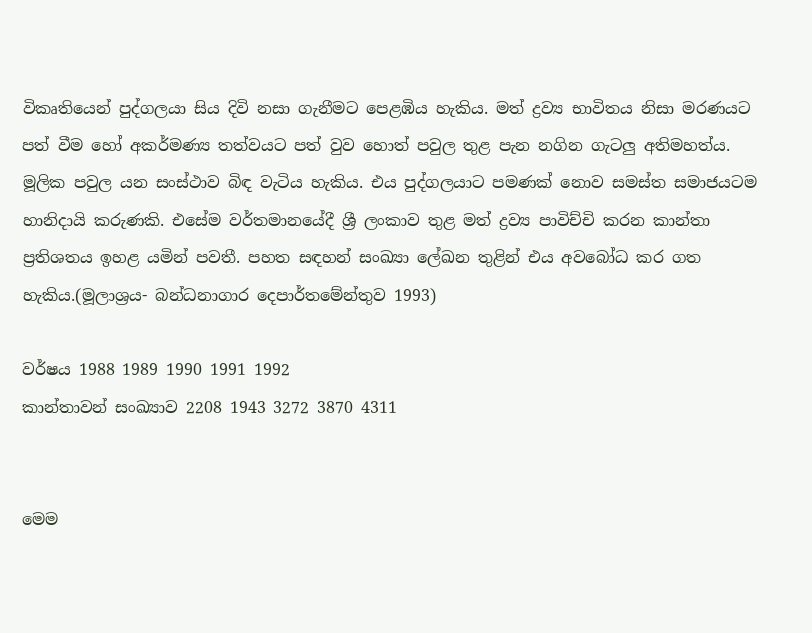විකෘති‍යෙන් පුද්ගලයා සිය දිවි නසා ගැනීමට ‍පෙළඹිය හැකිය. මත් ද්‍රව්‍ය භාවිතය නිසා මරණයට පත් වීම හෝ අකර්මණ්‍ය තත්වයට පත් වුව හොත් ප‍වුල තුළ පැන නගින ගැටලු අතිමහත්ය. මූලික පවුල යන සංස්ථාව බිඳ වැටිය හැකිය. එය පුද්ගලයාට පමණක් නොව සමස්ත සමාජයටම හානිදායි කරුණකි. එසේම වර්තමාන‍යේදී ශ්‍රී ලංකාව තුළ මත් ද්‍රව්‍ය පාවිච්චි කරන කාන්තා ප්‍රතිශතය ඉහළ යමින් පවතී. පහත සඳහන් සංඛ්‍යා ලේඛන තුළින් එය අවබෝධ කර ගත හැකිය.(මූලාශ්‍රය- බන්ධනාගාර දෙපාර්තමේන්තුව 1993)

වර්ෂය 1988 1989 1990 1991 1992
කාන්තාවන් සංඛ්‍යා‍ව 2208 1943 3272 3870 4311


මෙම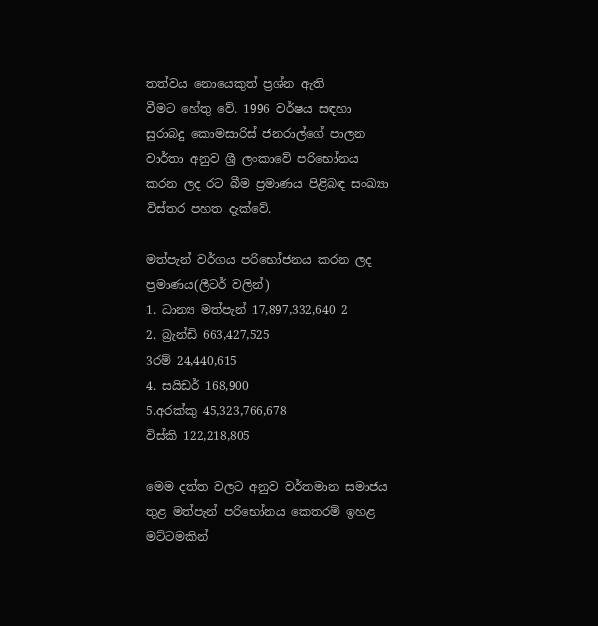තත්වය නොයෙකුත් ප්‍රශ්න ඇති වීමට ‍හේතු වේ. 1996 වර්ෂය සඳහා සුරාබදු කොමසාරිස් ජනරාල්ගේ පාලන වාර්තා අනුව ශ්‍රී ලංකාවේ පරිභෝනය කරන ලද රට බීම ප්‍රමාණය පිළිබඳ සංඛ්‍යා විස්තර පහත දැක්වේ.

මත්පැන් වර්ගය පරිභෝජනය කරන ලද ප්‍රමාණය(ලීටර් වලින්)
1. ධාන්‍ය මත්පැන් 17,897,332,640 2
2. බ්‍රැන්ඩි 663,427,525
3රම් 24,440,615
4. සයිඩර් 168,900
5.අරක්කු 45,323,766,678
විස්කි 122,218,805

මෙම දත්ත ‍වලට අනුව වර්තමාන සමාජය තුළ මත්පැන් පරිභෝනය කෙතරම් ඉහළ මට්ටමකින්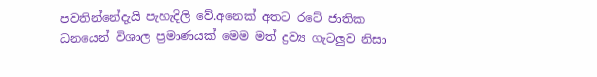පවතින්නේදැයි පැහැදිලි වේ.අනෙක් අතට රටේ ජාතික ධනයෙන් විශාල ප්‍රමාණයක් මෙම මත් ද්‍රව්‍ය ගැටලුව නිසා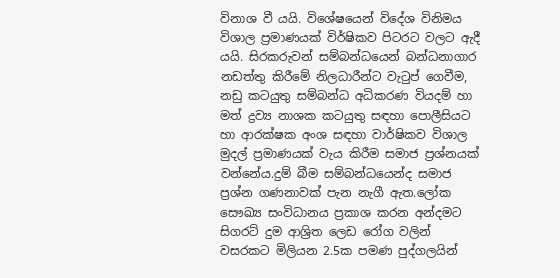විනාශ වී යයි. විශේෂයෙන් විදේශ විනිමය විශාල ප්‍රමාණයක් විර්ෂිකව පිටරට වලට ඇදී යයි. සිරකරුවන් සම්බන්ධයෙන් බන්ධනාගාර නඩත්තු කිරීමේ නිලධාරීන්ට වැටුප් ගෙවීම, නඩු කටයුතු සම්බන්ධ අධිකරණ වියදම් හා මත් ද්‍රව්‍ය නාශක කටයුතු සඳහා පොලීසියට හා ආරක්ෂක අංශ සඳහා වාර්ෂිකව විශාල මුදල් ප්‍රමාණයක් වැය කිරීම සමාජ ප්‍රශ්නයක් වන්නේය.දුම් බීම සම්බන්ධයෙන්ද සමාජ ප්‍රශ්න ගණනාවක් පැන නැගී ඇත.ලෝක සෞඛ්‍ය සංවිධානය ප්‍රකාශ කරන අන්දමට සිගරට් දුම ආශ්‍රිත ලෙඩ රෝග වලින් වසරකට මිලියන 2.5ක පමණ පුද්ගලයින්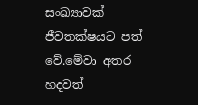සංඛ්‍යාවක් ජීවතක්ෂයට පත් වේ.මේවා අතර හදවත්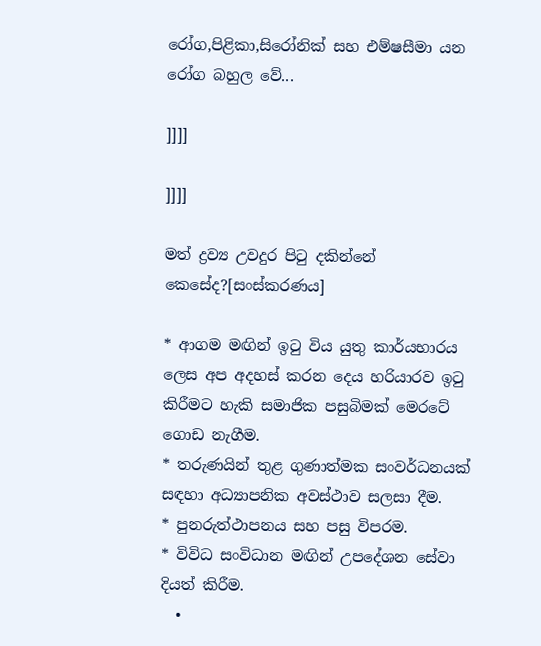රෝග,පිළිකා,සිරෝනික් සහ එම්ෂසීමා යන රෝග බහුල වේ...

]]]]

]]]]

මත් ද්‍රව්‍ය උවදුර පිටු දකින්නේ කෙසේද?[සංස්කරණය]

* ආගම මඟින් ඉටු විය යුතු කාර්යභාරය ලෙස අප අදහස් කරන දෙය හරියාරව ඉටු   කිරීමට හැකි සමාජික පසුබිමක් මෙරටේ   ගොඩ නැගීම.
* තරුණයින් තුළ ගුණාත්මක සංවර්ධනයක් සඳහා අධ්‍යාපනික අවස්ථාව සලසා දීම.
* පුනරුත්ථාපනය සහ පසු විපරම.
* විවිධ සංවිධාන මඟින් උපදේශන සේවා දියත් කිරීම.
  •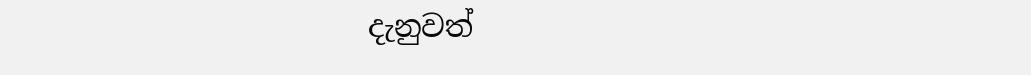දැනුවත්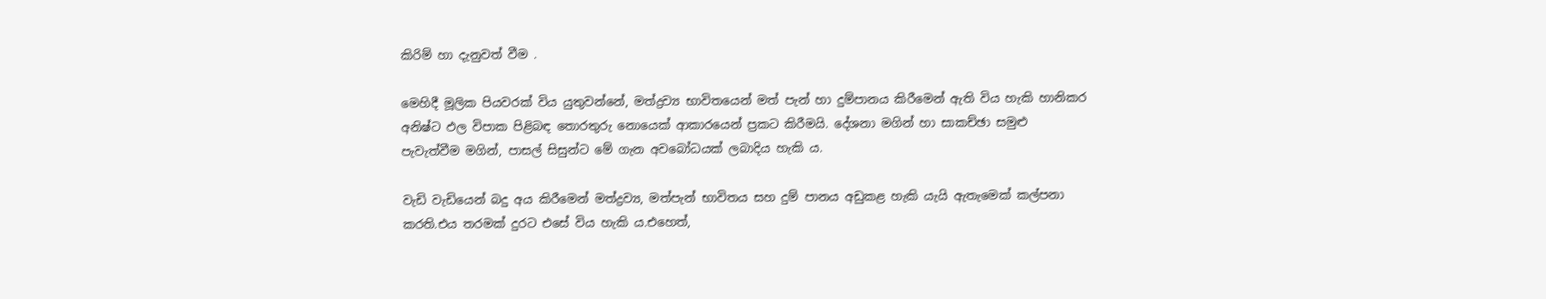කිරිම් හා දැනුවත් වීම .

මෙහිදී මූලික පියවරක් විය යුතුවන්නේ, මත්ද්‍රව්‍ය භාවිතයෙන් මත් පැන් හා දුම්පානය කිරීමෙන් ඇති විය හැකි හානිකර අනිෂ්ට ඵල විපාක පිළිබඳ තොරතුරු නොයෙක් ආකාරයෙන් ප්‍රකට කිරීමයි. දේශනා මගින් හා සාකච්ඡා සමුළු පැවැත්වීම මගින්, පාසල් සිසුන්ට මේ ගැන අවබෝධයක් ලබාදිය හැකි ය.

වැඩි වැඩියෙන් බදු අය කිරීමෙන් මත්ද්‍රව්‍ය, මත්පැන් භාවිතය සහ දුම් පානය අඩුකළ හැකි යැයි ඇතැමෙක් කල්පනා කරති.එය තරමක් දුරට එසේ විය හැකි ය.එහෙත්,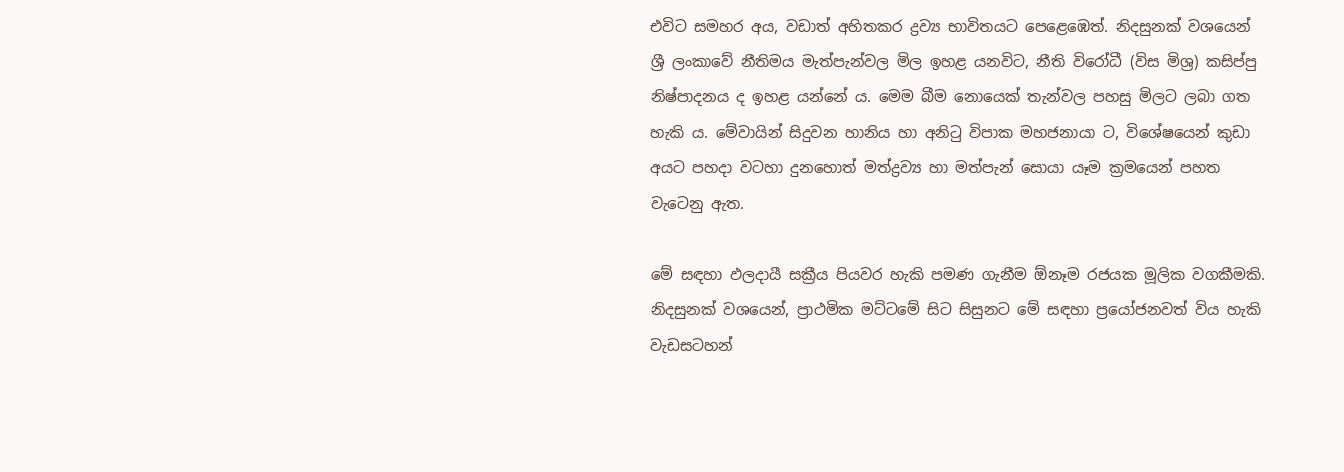එවිට සමහර අය, වඩාත් අහිතකර ද්‍රව්‍ය භාවිතයට පෙළෙඹෙත්. නිදසුනක් වශයෙන් ශ්‍රී ලංකාවේ නීතිමය මැත්පැන්වල මිල ඉහළ යනවිට, නීති විරෝධී (විස මිශ්‍ර) කසිප්පු නිෂ්පාදනය ද ඉහළ යන්නේ ය. මෙම බීම නොයෙක් තැන්වල පහසු මිලට ලබා ගත හැකි ය. මේවායින් සිදුවන හානිය හා අනිටු විපාක මහජනායා ට, විශේෂයෙන් කුඩා අයට පහදා වටහා දුනහොත් මත්ද්‍රව්‍ය හා මත්පැන් සොයා යෑම ක්‍රමයෙන් පහත වැටෙනු ඇත.

මේ සඳහා ඵලදායී සක්‍රීය පියවර හැකි පමණ ගැනීම ඕනෑම රජයක මූලික වගකීමකි. නිදසුනක් වශයෙන්, ප්‍රාථමික මට්ටමේ සිට සිසුනට මේ සඳහා ප්‍රයෝජනවත් විය හැකි වැඩසටහන්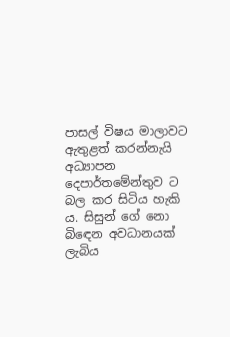පාසල් විෂය මාලාවට ඇතුළත් කරන්නැයි අධ්‍යාපන දෙපාර්තමේන්තුව ට බල කර සිටිය හැකි ය. සිසුන් ගේ නො බිඳෙන අවධානයක් ලැබිය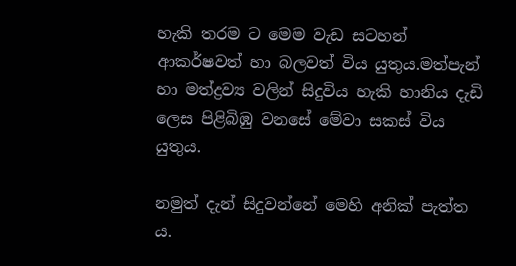හැකි තරම ට මෙම වැඩ සටහන් ආකර්ෂවත් හා බලවත් විය යුතුය.මත්පැන් හා මත්ද්‍රව්‍ය වලින් සිදුවිය හැකි හානිය දැඩි ලෙස පිළිබිඹු වනසේ මේවා සකස් විය යුතුය.

නමුත් දැන් සිදුවන්නේ මෙහි අනික් පැත්ත ය.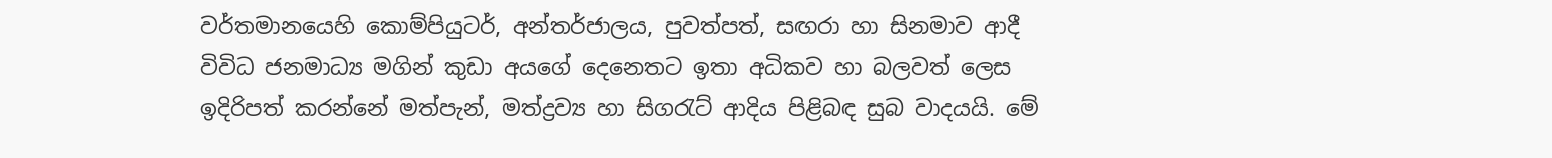වර්තමානයෙහි කොම්පියුටර්, අන්තර්ජාලය, පුවත්පත්, සඟරා හා සිනමාව ආදී විවිධ ජනමාධ්‍ය මගින් කුඩා අයගේ දෙනෙතට ඉතා අධිකව හා බලවත් ලෙස ඉදිරිපත් කරන්නේ මත්පැන්, මත්ද්‍රව්‍ය හා සිගරැට් ආදිය පිළිබඳ සුබ වාදයයි. මේ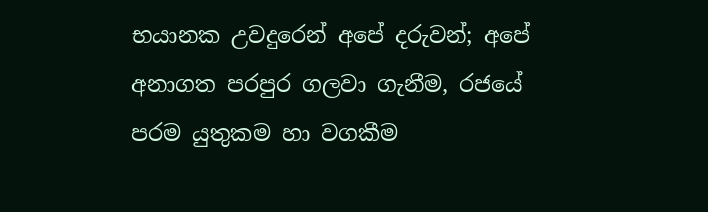භයානක උවදුරෙන් අපේ දරුවන්; අපේ අනාගත පරපුර ගලවා ගැනීම, රජයේ පරම යුතුකම හා වගකීම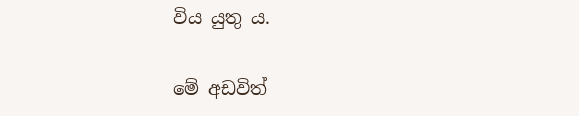විය යුතු ය.

මේ අඩවිත්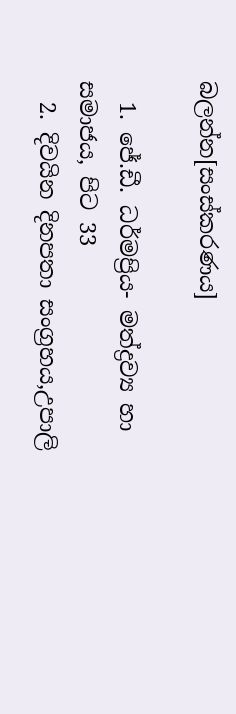බලන්න[සංස්කරණය]

  1. ජේ.ඩී. ධර්මප්‍රිය- මත්ද්‍රව්‍ය හා සමාජය, පිට 33
  2. දිවයින දිනපතා සංග්‍රහය,උපාලි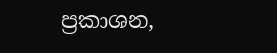ප්‍රකාශන,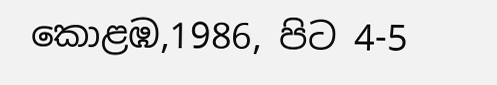කොළඹ,1986, පිට 4-5